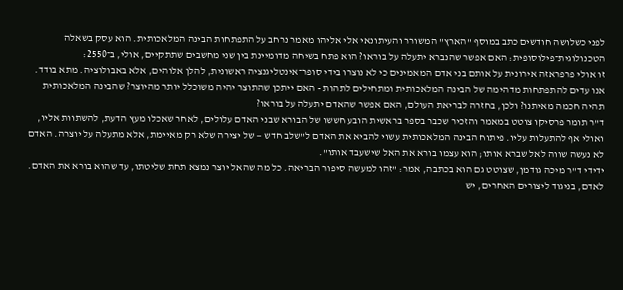לפני כשלושה חודשים כתב במוסף "הארץ" המשורר והעיתונאי אלי אליהו מאמר נרחב על התפתחות הבינה המלאכותית. הוא עסק בשאלה הטכנולוגית־פילוסופית: האם אפשר שהנברא יתעלה על בוראו? הוא פתח בשיחה מדומיינת בין שני מחשבים שתתקיים, אולי, ב־2550:
זו אולי פרפראזה אירונית על אותם בני אדם המאמינים כי לא נוצרו בידי סופר־אינטליגנציה ראשונית, להלן אלוהים, אלא באבולוציה. מתא בודד. אנו עדים להתפתחות מדהימה של הבינה המלאכותית ומתחילים לתהות - האם ייתכן שהתוצר יהיה משוכלל יותר מהיוצר? שהבינה המלאכותית תהיה חכמה מאיתנו? ולכן, בחזרה לבריאת העולם, האם אפשר שהאדם יתעלה על בוראו?
ד"ר תומר פרסיקו צוטט במאמר והזכיר שכבר בספר בראשית הובע חששו של הבורא שבני האדם עלולים, לאחר שאכלו מעץ הדעת, להשתוות אליו, ואולי אף להתעלות עליו. פיתוח הבינה המלאכותית עשוי להביא את האדם ל"שלב חדש — של יצירה שלא רק מאיימת, אלא מתעלה על יוצרה. האדם לא נעשה שווה לאל שברא אותו; הוא עצמו בורא את האל שישעבד אותו".
ידידי ד"ר מיכה גודמן, שצוטט גם הוא בכתבה, אמר: "זהו למעשה סיפור הבריאה. כל מה שהאל יוצר נמצא תחת שליטתו, עד שהוא בורא את האדם. לאדם, בניגוד ליצורים האחרים, יש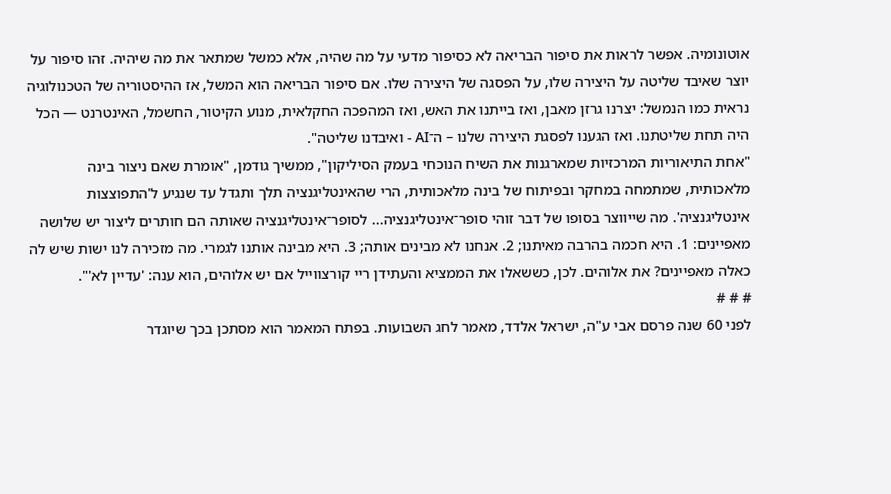אוטונומיה. אפשר לראות את סיפור הבריאה לא כסיפור מדעי על מה שהיה, אלא כמשל שמתאר את מה שיהיה. זהו סיפור על יוצר שאיבד שליטה על היצירה שלו, על הפסגה של היצירה שלו. אם סיפור הבריאה הוא המשל, אז ההיסטוריה של הטכנולוגיה נראית כמו הנמשל: יצרנו גרזן מאבן, ואז בייתנו את האש, ואז המהפכה החקלאית, מנוע הקיטור, החשמל, האינטרנט — הכל היה תחת שליטתנו. ואז הגענו לפסגת היצירה שלנו – ה־AI - ואיבדנו שליטה".
"אחת התיאוריות המרכזיות שמארגנות את השיח הנוכחי בעמק הסיליקון", ממשיך גודמן, "אומרת שאם ניצור בינה מלאכותית, שמתמחה במחקר ובפיתוח של בינה מלאכותית, הרי שהאינטליגנציה תלך ותגדל עד שנגיע ל'התפוצצות אינטליגנציה'. מה שייווצר בסופו של דבר זוהי סופר־אינטליגנציה... לסופר־אינטליגנציה שאותה הם חותרים ליצור יש שלושה מאפיינים: 1. היא חכמה בהרבה מאיתנו; 2. אנחנו לא מבינים אותה; 3. היא מבינה אותנו לגמרי. מה מזכירה לנו ישות שיש לה כאלה מאפיינים? את אלוהים. לכן, כששאלו את הממציא והעתידן ריי קורצווייל אם יש אלוהים, הוא ענה: 'עדיין לא'".
# # #
לפני 60 שנה פרסם אבי ע"ה, ישראל אלדד, מאמר לחג השבועות. בפתח המאמר הוא מסתכן בכך שיוגדר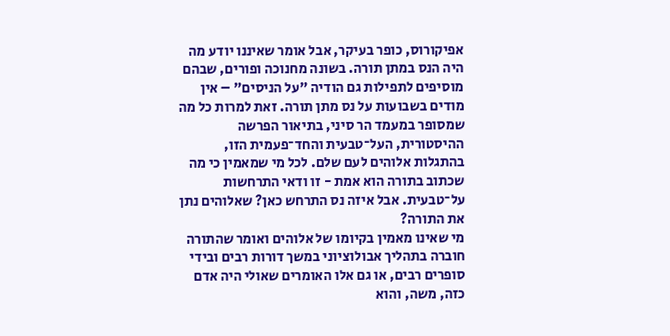אפיקורוס, כופר בעיקר, אבל אומר שאיננו יודע מה היה הנס במתן תורה. בשונה מחנוכה ופורים, שבהם מוסיפים לתפילות גם הודיה "על הניסים" – אין מודים בשבועות על נס מתן תורה. זאת למרות כל מה שמסופר במעמד הר סיני, בתיאור הפרשה ההיסטורית, העל־טבעית והחד־פעמית הזו, בהתגלות אלוהים לעם שלם. לכל מי שמאמין כי מה שכתוב בתורה הוא אמת - זו ודאי התרחשות על־טבעית. אבל איזה נס התרחש כאן? שאלוהים נתן את התורה?
מי שאינו מאמין בקיומו של אלוהים ואומר שהתורה חוברה בתהליך אבולוציוני במשך דורות רבים ובידי סופרים רבים, או גם אלו האומרים שאולי היה אדם כזה, משה, והוא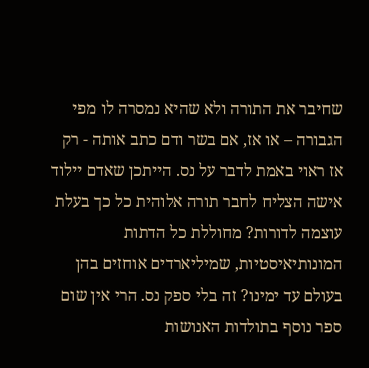שחיבר את התורה ולא שהיא נמסרה לו מפי הגבורה – או אז, אם בשר ודם כתב אותה - רק אז ראוי באמת לדבר על נס. הייתכן שאדם יילוד אישה הצליח לחבר תורה אלוהית כל כך בעלת עוצמה לדורות? מחוללת כל הדתות המונותיאיסטיות, שמיליארדים אוחזים בהן בעולם עד ימינו? זה בלי ספק נס. הרי אין שום ספר נוסף בתולדות האנושות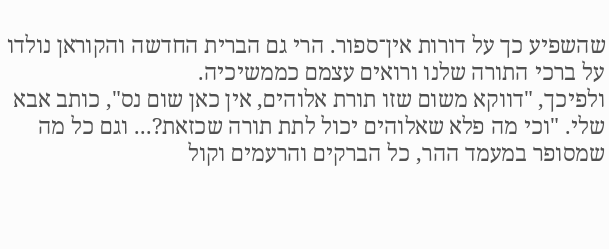שהשפיע כך על דורות אין־ספור. הרי גם הברית החדשה והקוראן נולדו על ברכי התורה שלנו ורואים עצמם כממשיכיה.
ולפיכך, "דווקא משום שזו תורת אלוהים, אין כאן שום נס", כותב אבא שלי. "וכי מה פלא שאלוהים יכול לתת תורה שכזאת?... וגם כל מה שמסופר במעמד ההר, כל הברקים והרעמים וקול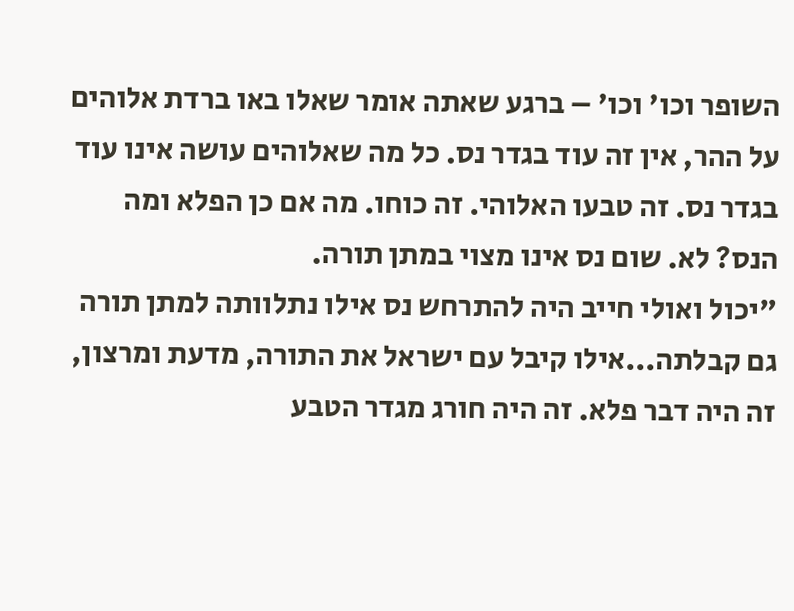השופר וכו' וכו' – ברגע שאתה אומר שאלו באו ברדת אלוהים על ההר, אין זה עוד בגדר נס. כל מה שאלוהים עושה אינו עוד בגדר נס. זה טבעו האלוהי. זה כוחו. מה אם כן הפלא ומה הנס? לא. שום נס אינו מצוי במתן תורה.
"יכול ואולי חייב היה להתרחש נס אילו נתלוותה למתן תורה גם קבלתה...אילו קיבל עם ישראל את התורה, מדעת ומרצון, זה היה דבר פלא. זה היה חורג מגדר הטבע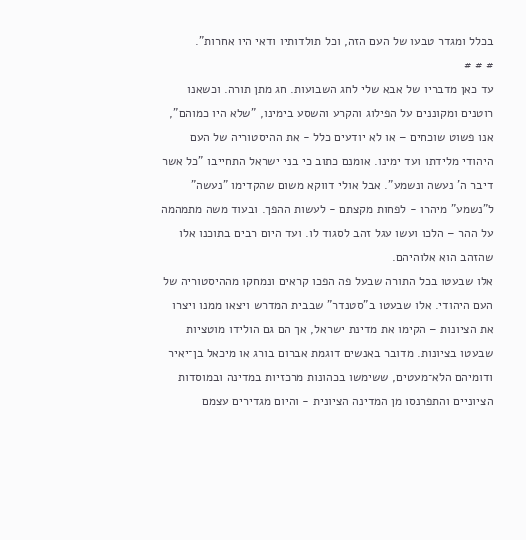בכלל ומגדר טבעו של העם הזה, וכל תולדותיו ודאי היו אחרות".
# # #
עד כאן מדבריו של אבא שלי לחג השבועות. חג מתן תורה. וכשאנו רוטנים ומקוננים על הפילוג והקרע והשסע בימינו, "שלא היו כמוהם", אנו פשוט שוכחים – או לא יודעים כלל - את ההיסטוריה של העם היהודי מלידתו ועד ימינו. אומנם כתוב כי בני ישראל התחייבו "כל אשר דיבר ה' נעשה ונשמע". אבל אולי דווקא משום שהקדימו "נעשה" ל"נשמע" מיהרו - לפחות מקצתם - לעשות ההפך. ובעוד משה מתמהמה על ההר – הלכו ועשו עגל זהב לסגוד לו. ועד היום רבים בתוכנו אלו שהזהב הוא אלוהיהם.
אלו שבעטו בכל התורה שבעל פה הפכו קראים ונמחקו מההיסטוריה של העם היהודי. אלו שבעטו ב"סטנדר" שבבית המדרש ויצאו ממנו ויצרו את הציונות – הקימו את מדינת ישראל, אך הם גם הולידו מוטציות שבעטו בציונות. מדובר באנשים דוגמת אברום בורג או מיכאל בן־יאיר ודומיהם הלא־מעטים, ששימשו בכהונות מרכזיות במדינה ובמוסדות הציוניים והתפרנסו מן המדינה הציונית - והיום מגדירים עצמם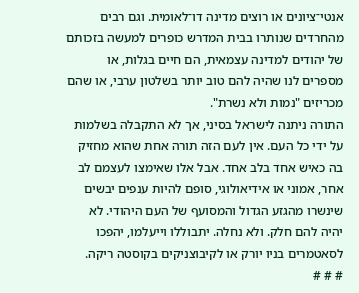אנטי־ציונים או רוצים מדינה דו־לאומית. וגם רבים מהחרדים שנותרו בבית המדרש כופרים למעשה בזכותם של יהודים למדינה עצמאית, הם חיים בגלות, או מספרים לנו שהיה להם טוב יותר בשלטון ערבי, או שהם מכריזים "נמות ולא נשרת".
התורה ניתנה לישראל בסיני, אך לא התקבלה בשלמות על ידי כל העם. אין לעם הזה תורה אחת שהוא מחזיק בה כאיש אחד בלב אחד. אבל אלו שאימצו לעצמם לב אחר, אמוני או אידיאולוגי, סופם להיות ענפים יבשים שינשרו מהגזע הגדול והמסועף של העם היהודי. לא יהיה להם חלק. ולא נחלה. יתבוללו וייעלמו, יהפכו לסאטמרים בניו יורק או לקיבוצניקים בקוסטה ריקה.
# # #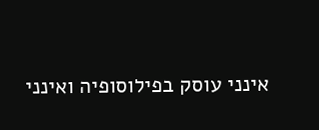אינני עוסק בפילוסופיה ואינני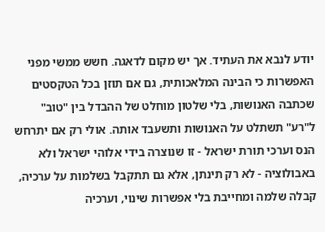יודע לנבא את העתיד. אך יש מקום לדאגה. חשש ממשי מפני האפשרות כי הבינה המלאכותית, גם אם תוזן בכל הטקסטים שכתבה האנושות, בלי שלטון מוחלט של ההבדל בין "טוב" ל"רע" תשתלט על האנושות ותשעבד אותה. אולי רק אם יתרחש הנס וערכי תורת ישראל - זו שנוצרה בידי אלוהי ישראל ולא באבולוציה - לא רק תינתן, אלא גם תתקבל בשלמות על ערכיה, קבלה שלמה ומחייבת בלי אפשרות שינוי, וערכיה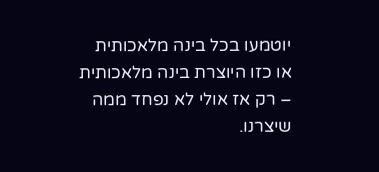יוטמעו בכל בינה מלאכותית או כזו היוצרת בינה מלאכותית – רק אז אולי לא נפחד ממה שיצרנו.